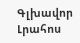Գլխավոր Լրահոս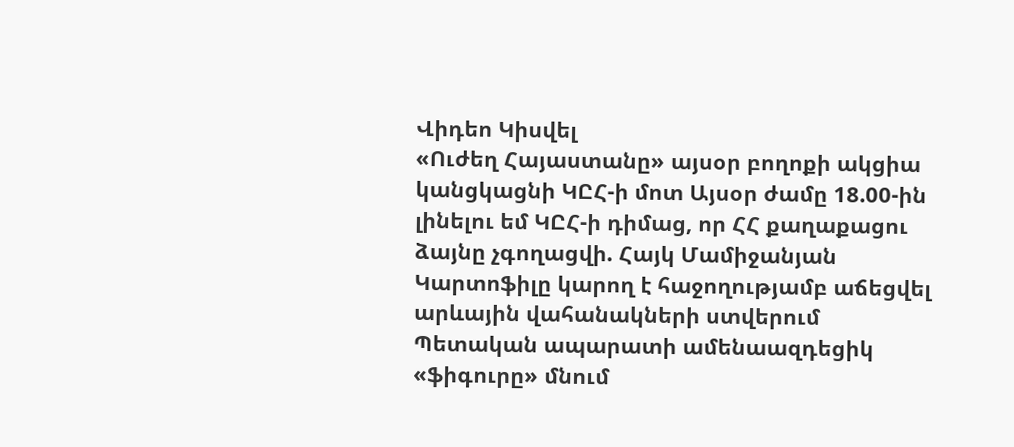Վիդեո Կիսվել
«Ուժեղ Հայաստանը» այսօր բողոքի ակցիա կանցկացնի ԿԸՀ-ի մոտ Այսօր ժամը 18.00-ին լինելու եմ ԿԸՀ-ի դիմաց, որ ՀՀ քաղաքացու ձայնը չգողացվի. Հայկ Մամիջանյան Կարտոֆիլը կարող է հաջողությամբ աճեցվել արևային վահանակների ստվերում Պետական ապարատի ամենաազդեցիկ «ֆիգուրը» մնում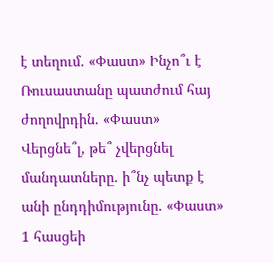է տեղում. «Փաստ» Ինչո՞ւ է Ռուսաստանը պատժում հայ ժողովրդին. «Փաստ» Վերցնե՞լ, թե՞ չվերցնել մանդատները. ի՞նչ պետք է անի ընդդիմությունը. «Փաստ» 1 հասցեի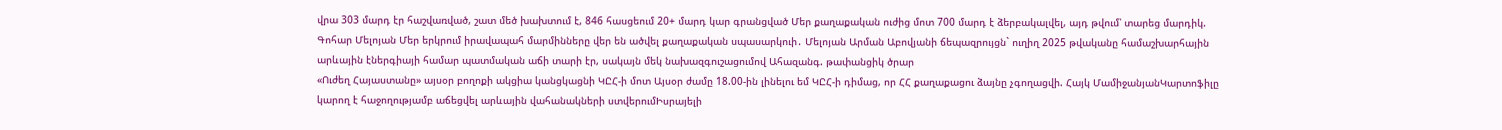վրա 303 մարդ էր հաշվառված, շատ մեծ խախտում է, 846 հասցեում 20+ մարդ կար գրանցված Մեր քաղաքական ուժից մոտ 700 մարդ է ձերբակալվել, այդ թվում՝ տարեց մարդիկ. Գոհար Մելոյան Մեր երկրում իրավապահ մարմինները վեր են ածվել քաղաքական սպասարկուի․ Մելոյան Արման Աբովյանի ճեպազրույցն` ուղիղ 2025 թվականը համաշխարհային արևային էներգիայի համար պատմական աճի տարի էր, սակայն մեկ նախազգուշացումով Ահազանգ. թափանցիկ ծրար
«Ուժեղ Հայաստանը» այսօր բողոքի ակցիա կանցկացնի ԿԸՀ-ի մոտ Այսօր ժամը 18.00-ին լինելու եմ ԿԸՀ-ի դիմաց, որ ՀՀ քաղաքացու ձայնը չգողացվի. Հայկ ՄամիջանյանԿարտոֆիլը կարող է հաջողությամբ աճեցվել արևային վահանակների ստվերումԻսրայելի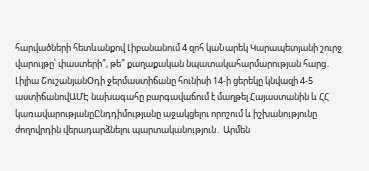հարվածների հետևանքով Լիբանանում 4 զոհ կաՆարեկ Կարապետյանի շուրջ վարույթը՝ փաստերի՞, թե՞ քաղաքական նպատակահարմարության հարց․ Լիլիա ՇուշանյանՕդի ջերմաստիճանը հունիսի 14-ի ցերեկը կնվազի 4-5 աստիճանովԱՄԷ նախագահը բարգավաճում է մաղթել Հայաստանին և ՀՀ կառավարությանըԸնդդիմությանը աջակցելու որոշում և իշխանությունը ժողովրդին վերադարձնելու պարտականություն․ Արմեն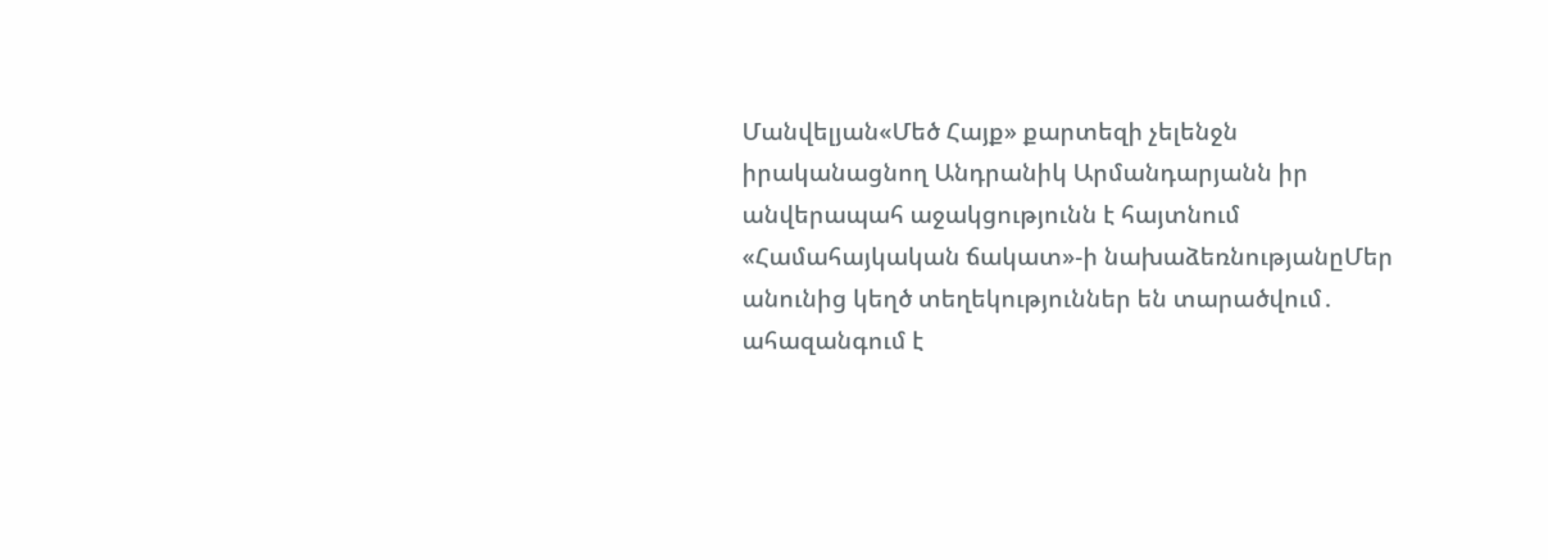Մանվելյան«Մեծ Հայք» քարտեզի չելենջն իրականացնող Անդրանիկ Արմանդարյանն իր անվերապահ աջակցությունն է հայտնում «Համահայկական ճակատ»-ի նախաձեռնությանըՄեր անունից կեղծ տեղեկություններ են տարածվում․ ահազանգում է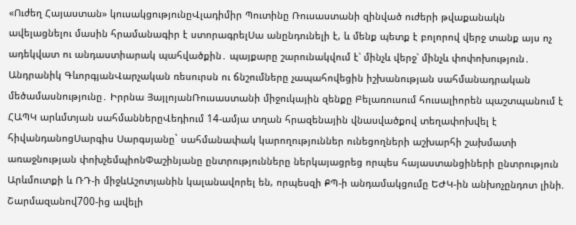«Ուժեղ Հայաստան» կուսակցությունըՎլադիմիր Պուտինը Ռուսաստանի զինված ուժերի թվաքանակն ավելացնելու մասին հրամանագիր է ստորագրելՍա անընդունելի է, և մենք պետք է բոլորով վերջ տանք այս ոչ ադեկվատ ու անդաստիարակ պահվածքին․ պայքարը շարունակվում է՝ մինչև վերջ՝ մինչև փոփոխություն․ Անդրանիկ ԳևորգյանՎարչական ռեսուրսն ու ճնշումները չապահովեցին իշխանության սահմանադրական մեծամասնությունը․ Իրրնա ՅայլոյանՌուսաստանի միջուկային զենքը Բելառուսում հուսալիորեն պաշտպանում է ՀԱՊԿ արևմտյան սահմաններըՎեդիում 14-ամյա տղան հրազենային վնասվածքով տեղափոխվել է հիվանդանոցՍարգիս Սարգսյանը` սահմանափակ կարողություններ ունեցողների աշխարհի շախմատի առաջնության փոխչեմպիոնՓաշինյանը ընտրությունները ներկայացրեց որպես հայաստանցիների ընտրություն Արևմուտքի և ՌԴ-ի միջևԱշոտյանին կալանավորել են, որպեսզի ՔՊ-ի անդամակցումը ԵԺԿ-ին անխոչընդոտ լինի. Շարմազանով700-ից ավելի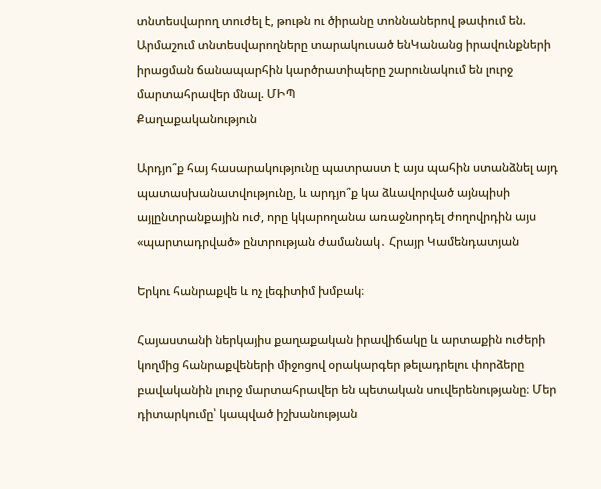տնտեսվարող տուժել է, թութն ու ծիրանը տոննաներով թափում են. Արմաշում տնտեսվարողները տարակուսած ենԿանանց իրավունքների իրացման ճանապարհին կարծրատիպերը շարունակում են լուրջ մարտահրավեր մնալ. ՄԻՊ
Քաղաքականություն

Արդյո՞ք հայ հասարակությունը պատրաստ է այս պահին ստանձնել այդ պատասխանատվությունը, և արդյո՞ք կա ձևավորված այնպիսի այլընտրանքային ուժ, որը կկարողանա առաջնորդել ժողովրդին այս «պարտադրված» ընտրության ժամանակ․ Հրայր Կամենդատյան

Երկու հանրաքվե և ոչ լեգիտիմ խմբակ։

Հայաստանի ներկայիս քաղաքական իրավիճակը և արտաքին ուժերի կողմից հանրաքվեների միջոցով օրակարգեր թելադրելու փորձերը բավականին լուրջ մարտահրավեր են պետական սուվերենությանը։ Մեր դիտարկումը՝ կապված իշխանության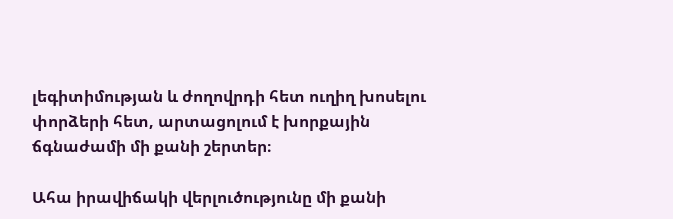լեգիտիմության և ժողովրդի հետ ուղիղ խոսելու փորձերի հետ, արտացոլում է խորքային ճգնաժամի մի քանի շերտեր։

Ահա իրավիճակի վերլուծությունը մի քանի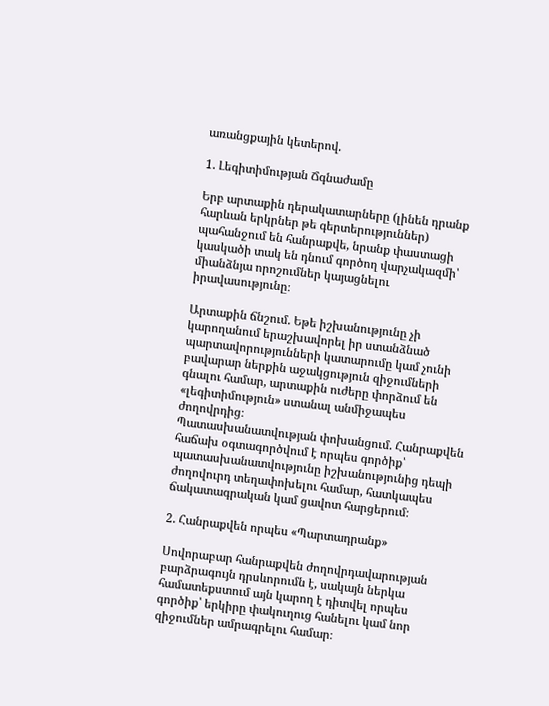առանցքային կետերով.

1. Լեգիտիմության Ճգնաժամը

Երբ արտաքին դերակատարները (լինեն դրանք հարևան երկրներ թե գերտերություններ) պահանջում են հանրաքվե, նրանք փաստացի կասկածի տակ են դնում գործող վարչակազմի՝ միանձնյա որոշումներ կայացնելու իրավասությունը։

Արտաքին ճնշում. Եթե իշխանությունը չի կարողանում երաշխավորել իր ստանձնած պարտավորությունների կատարումը կամ չունի բավարար ներքին աջակցություն զիջումների գնալու համար, արտաքին ուժերը փորձում են «լեգիտիմություն» ստանալ անմիջապես ժողովրդից։
Պատասխանատվության փոխանցում. Հանրաքվեն հաճախ օգտագործվում է որպես գործիք՝ պատասխանատվությունը իշխանությունից դեպի ժողովուրդ տեղափոխելու համար, հատկապես ճակատագրական կամ ցավոտ հարցերում։

2. Հանրաքվեն որպես «Պարտադրանք»

Սովորաբար հանրաքվեն ժողովրդավարության բարձրագույն դրսևորումն է, սակայն ներկա համատեքստում այն կարող է դիտվել որպես գործիք՝ երկիրը փակուղուց հանելու կամ նոր զիջումներ ամրագրելու համար։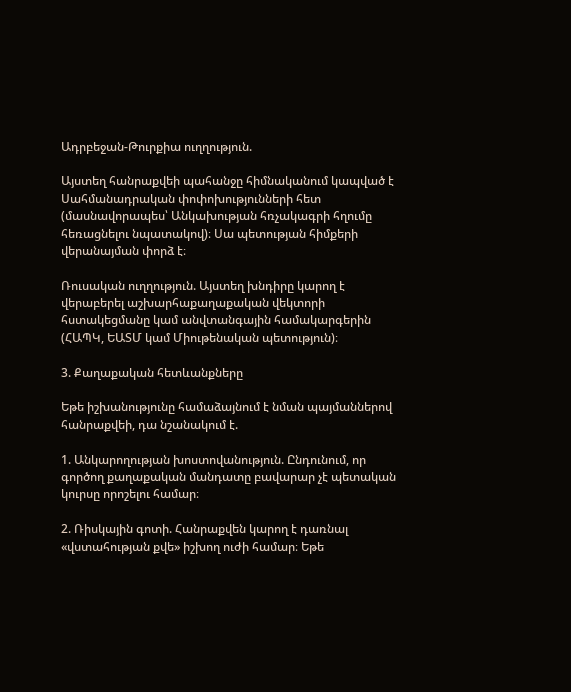Ադրբեջան-Թուրքիա ուղղություն.

Այստեղ հանրաքվեի պահանջը հիմնականում կապված է Սահմանադրական փոփոխությունների հետ (մասնավորապես՝ Անկախության հռչակագրի հղումը հեռացնելու նպատակով)։ Սա պետության հիմքերի վերանայման փորձ է։

Ռուսական ուղղություն. Այստեղ խնդիրը կարող է վերաբերել աշխարհաքաղաքական վեկտորի հստակեցմանը կամ անվտանգային համակարգերին (ՀԱՊԿ, ԵԱՏՄ կամ Միութենական պետություն)։

3. Քաղաքական հետևանքները

Եթե իշխանությունը համաձայնում է նման պայմաններով հանրաքվեի, դա նշանակում է.

1. Անկարողության խոստովանություն. Ընդունում, որ գործող քաղաքական մանդատը բավարար չէ պետական կուրսը որոշելու համար։

2. Ռիսկային գոտի. Հանրաքվեն կարող է դառնալ «վստահության քվե» իշխող ուժի համար։ Եթե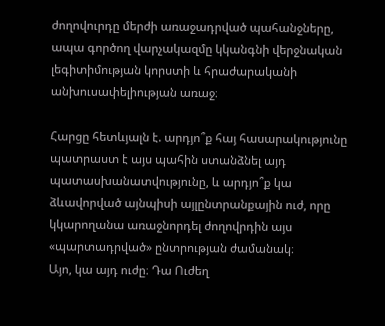ժողովուրդը մերժի առաջադրված պահանջները, ապա գործող վարչակազմը կկանգնի վերջնական լեգիտիմության կորստի և հրաժարականի անխուսափելիության առաջ։

Հարցը հետևյալն է. արդյո՞ք հայ հասարակությունը պատրաստ է այս պահին ստանձնել այդ պատասխանատվությունը, և արդյո՞ք կա ձևավորված այնպիսի այլընտրանքային ուժ, որը կկարողանա առաջնորդել ժողովրդին այս «պարտադրված» ընտրության ժամանակ։
Այո, կա այդ ուժը։ Դա Ուժեղ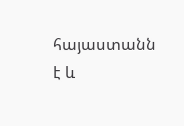հայաստանն է և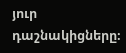յուր դաշնակիցները։